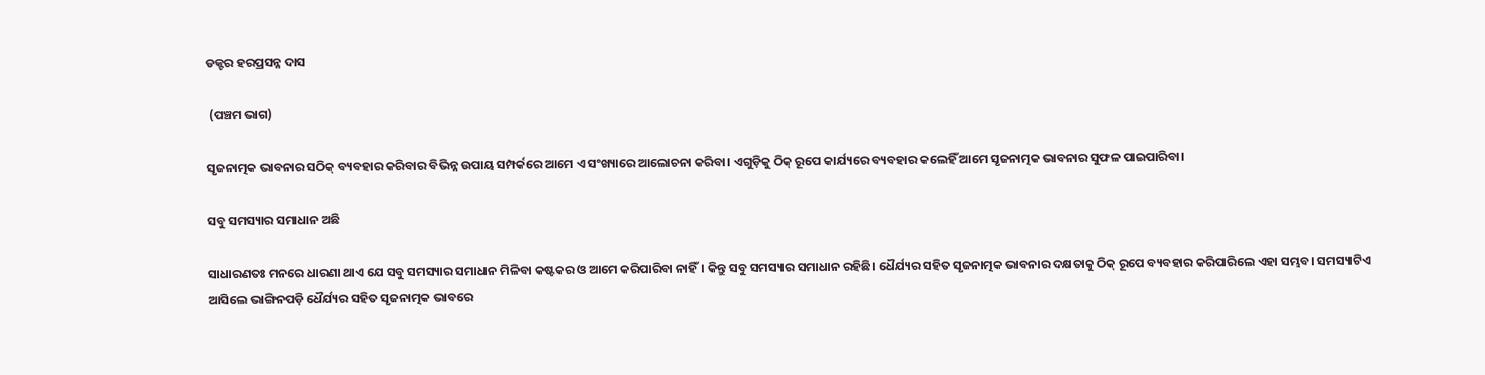ଡକ୍ଟର ହରପ୍ରସନ୍ନ ଦାସ

 (ପଞ୍ଚମ ଭାଗ)

ସୃଜନାତ୍ମକ ଭାବନାର ସଠିକ୍ ବ୍ୟବହାର କରିବାର ବିଭିନ୍ନ ଉପାୟ ସମ୍ପର୍କରେ ଆମେ ଏ ସଂଖ୍ୟାରେ ଆଲୋଚନା କରିବା। ଏଗୁଡ଼ିକୁ ଠିକ୍‌ ରୂପେ କାର୍ଯ୍ୟରେ ବ୍ୟବହାର କଲେହିଁ ଆମେ ସୃଜନାତ୍ମକ ଭାବନାର ସୁଫଳ ପାଇପାରିବା।

ସବୁ ସମସ୍ୟାର ସମାଧାନ ଅଛି

ସାଧାରଣତଃ ମନରେ ଧାରଣା ଥାଏ ଯେ ସବୁ ସମସ୍ୟାର ସମାଧାନ ମିଳିବା କଷ୍ଟକର ଓ ଆମେ କରିପାରିବା ନାହିଁ। କିନ୍ତୁ ସବୁ ସମସ୍ୟାର ସମାଧାନ ରହିଛି। ଧୈର୍ଯ୍ୟର ସହିତ ସୃଜନାତ୍ମକ ଭାବନାର ଦକ୍ଷତାକୁ ଠିକ୍‌ ରୂପେ ବ୍ୟବହାର କରିପାରିଲେ ଏହା ସମ୍ଭବ। ସମସ୍ୟାଟିଏ ଆସିଲେ ଭାଙ୍ଗିନପଡ଼ି ଧୈର୍ଯ୍ୟର ସହିତ ସୃଜନାତ୍ମକ ଭାବରେ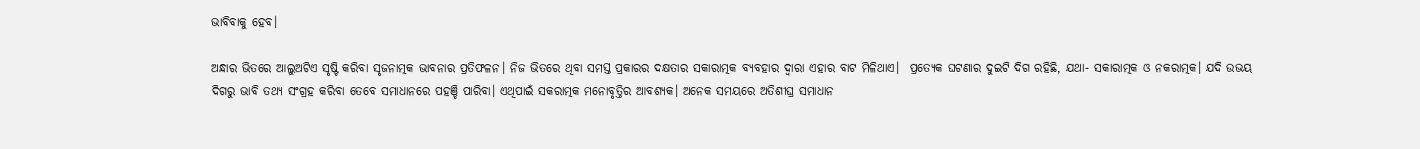ଭାବିବାକୁ ହେବ।

ଅନ୍ଧାର ଭିତରେ ଆଲୁଅଟିଏ ସୃଷ୍ଟି କରିବା ସୃଜନାତ୍ମକ ଭାବନାର ପ୍ରତିଫଳନ। ନିଜ ଭିତରେ ଥିବା ସମସ୍ତ ପ୍ରକାରର ଦକ୍ଷତାର ସକାରାତ୍ମକ ବ୍ୟବହାର ଦ୍ୱାରା ଏହାର ବାଟ ମିଳିଥାଏ।  ପ୍ରତ୍ୟେକ ଘଟଣାର ଦୁଇଟି ଦିଗ ରହିଛି, ଯଥା- ସକାରାତ୍ମକ ଓ ନକରାତ୍ମକ। ଯଦି ଉଭୟ ଦିଗରୁ ଭାବି ତଥ୍ୟ ସଂଗ୍ରହ କରିବା ତେବେ ସମାଧାନରେ ପହଞ୍ଚି ପାରିବା। ଏଥିପାଇଁ ସକରାତ୍ମକ ମନୋବୃତ୍ତିର ଆବଶ୍ୟକ। ଅନେକ ସମୟରେ ଅତିଶୀଘ୍ର ସମାଧାନ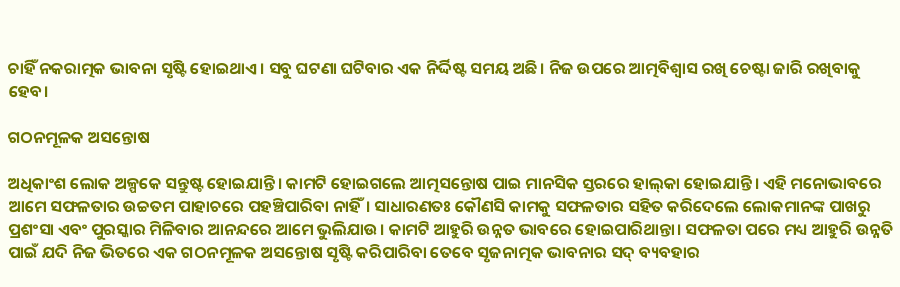ଚାହିଁ ନକରାତ୍ମକ ଭାବନା ସୃଷ୍ଟି ହୋଇଥାଏ। ସବୁ ଘଟଣା ଘଟିବାର ଏକ ନିର୍ଦ୍ଦିଷ୍ଟ ସମୟ ଅଛି। ନିଜ ଉପରେ ଆତ୍ମବିଶ୍ୱାସ ରଖି ଚେଷ୍ଟା ଜାରି ରଖିବାକୁ ହେବ।

ଗଠନମୂଳକ ଅସନ୍ତୋଷ

ଅଧିକାଂଶ ଲୋକ ଅଳ୍ପକେ ସନ୍ତୁଷ୍ଟ ହୋଇଯାନ୍ତି। କାମଟି ହୋଇଗଲେ ଆତ୍ମସନ୍ତୋଷ ପାଇ ମାନସିକ ସ୍ତରରେ ହାଲ୍‌କା ହୋଇଯାନ୍ତି। ଏହି ମନୋଭାବରେ ଆମେ ସଫଳତାର ଉଚ୍ଚତମ ପାହାଚରେ ପହଞ୍ଚିପାରିବା ନାହିଁ। ସାଧାରଣତଃ କୌଣସି କାମକୁ ସଫଳତାର ସହିତ କରିଦେଲେ ଲୋକମାନଙ୍କ ପାଖରୁ ପ୍ରଶଂସା ଏବଂ ପୁରସ୍କାର ମିଳିବାର ଆନନ୍ଦରେ ଆମେ ଭୁଲିଯାଉ। କାମଟି ଆହୁରି ଉନ୍ନତ ଭାବରେ ହୋଇପାରିଥାନ୍ତା। ସଫଳତା ପରେ ମଧ୍ୟ ଆହୁରି ଉନ୍ନତି ପାଇଁ ଯଦି ନିଜ ଭିତରେ ଏକ ଗଠନମୂଳକ ଅସନ୍ତୋଷ ସୃଷ୍ଟି କରିପାରିବା ତେବେ ସୃଜନାତ୍ମକ ଭାବନାର ସଦ୍ ବ୍ୟବହାର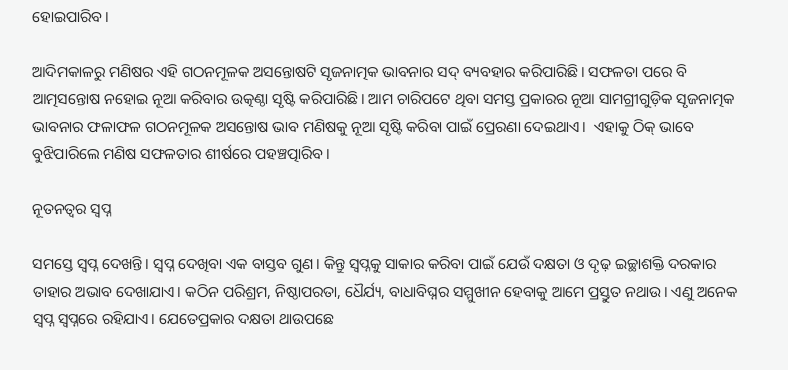ହୋଇପାରିବ।

ଆଦିମକାଳରୁ ମଣିଷର ଏହି ଗଠନମୂଳକ ଅସନ୍ତୋଷଟି ସୃଜନାତ୍ମକ ଭାବନାର ସଦ୍ ବ୍ୟବହାର କରିପାରିଛି। ସଫଳତା ପରେ ବି ଆତ୍ମସନ୍ତୋଷ ନହୋଇ ନୂଆ କରିବାର ଉତ୍କଣ୍ଠା ସୃଷ୍ଟି କରିପାରିଛି। ଆମ ଚାରିପଟେ ଥିବା ସମସ୍ତ ପ୍ରକାରର ନୂଆ ସାମଗ୍ରୀଗୁଡ଼ିକ ସୃଜନାତ୍ମକ ଭାବନାର ଫଳାଫଳ ଗଠନମୂଳକ ଅସନ୍ତୋଷ ଭାବ ମଣିଷକୁ ନୂଆ ସୃଷ୍ଟି କରିବା ପାଇଁ ପ୍ରେରଣା ଦେଇଥାଏ।  ଏହାକୁ ଠିକ୍‌ ଭାବେ ବୁଝିପାରିଲେ ମଣିଷ ସଫଳତାର ଶୀର୍ଷରେ ପହଞ୍ଚତ୍ପାରିବ।

ନୂତନତ୍ୱର ସ୍ୱପ୍ନ

ସମସ୍ତେ ସ୍ୱପ୍ନ ଦେଖନ୍ତି। ସ୍ୱପ୍ନ ଦେଖିବା ଏକ ବାସ୍ତବ ଗୁଣ। କିନ୍ତୁ ସ୍ୱପ୍ନକୁ ସାକାର କରିବା ପାଇଁ ଯେଉଁ ଦକ୍ଷତା ଓ ଦୃଢ଼ ଇଚ୍ଛାଶକ୍ତି ଦରକାର ତାହାର ଅଭାବ ଦେଖାଯାଏ। କଠିନ ପରିଶ୍ରମ, ନିଷ୍ଠାପରତା, ଧୈର୍ଯ୍ୟ, ବାଧାବିଘ୍ନର ସମ୍ମୁଖୀନ ହେବାକୁ ଆମେ ପ୍ରସ୍ତୁତ ନଥାଉ। ଏଣୁ ଅନେକ ସ୍ୱପ୍ନ ସ୍ୱପ୍ନରେ ରହିଯାଏ। ଯେତେପ୍ରକାର ଦକ୍ଷତା ଥାଉପଛେ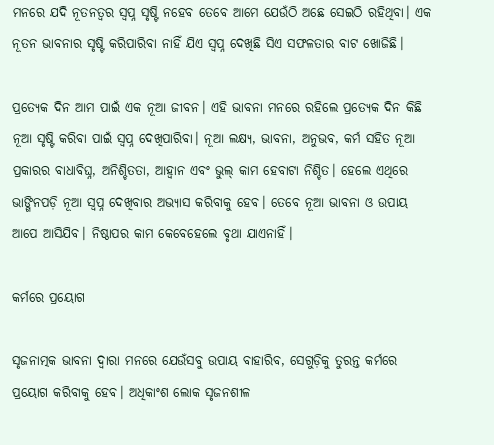ମନରେ ଯଦି ନୂତନତ୍ୱର ସ୍ୱପ୍ନ ସୃଷ୍ଟି ନହେବ ତେବେ ଆମେ ଯେଉଁଠି ଅଛେ ସେଇଠି ରହିଥିବା। ଏକ ନୂତନ ଭାବନାର ସୃଷ୍ଟି କରିପାରିବା ନାହିଁ ଯିଏ ସ୍ୱପ୍ନ ଦେଖିଛି ସିଏ ସଫଳତାର ବାଟ ଖୋଜିଛି।

ପ୍ରତ୍ୟେକ ଦିନ ଆମ ପାଇଁ ଏକ ନୂଆ ଜୀବନ। ଏହି ଭାବନା ମନରେ ରହିଲେ ପ୍ରତ୍ୟେକ ଦିନ କିଛି ନୂଆ ସୃଷ୍ଟି କରିବା ପାଇଁ ସ୍ୱପ୍ନ ଦେଖିପାରିବା। ନୂଆ ଲକ୍ଷ୍ୟ, ଭାବନା, ଅନୁଭବ, କର୍ମ ସହିତ ନୂଆ ପ୍ରକାରର ବାଧାବିଘ୍ନ, ଅନିଶ୍ଚିତତା, ଆହ୍ୱାନ ଏବଂ ଭୁଲ୍ କାମ ହେବାଟା ନିଶ୍ଚିତ। ହେଲେ ଏଥିରେ ଭାଙ୍ଗିନପଡ଼ି ନୂଆ ସ୍ୱପ୍ନ ଦେଖିବାର ଅଭ୍ୟାସ କରିବାକୁ ହେବ। ତେବେ ନୂଆ ଭାବନା ଓ ଉପାୟ ଆପେ ଆସିଯିବ। ନିଷ୍ଠାପର କାମ କେବେହେଲେ ବୃଥା ଯାଏନାହିଁ।

କର୍ମରେ ପ୍ରୟୋଗ

ସୃଜନାତ୍ମକ ଭାବନା ଦ୍ୱାରା ମନରେ ଯେଉଁସବୁ ଉପାୟ ବାହାରିବ, ସେଗୁଡ଼ିକୁ ତୁରନ୍ତ କର୍ମରେ ପ୍ରୟୋଗ କରିବାକୁ ହେବ। ଅଧିକାଂଶ ଲୋକ ସୃଜନଶୀଳ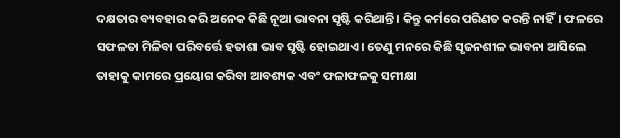ଦକ୍ଷତାର ବ୍ୟବହାର କରି ଅନେକ କିଛି ନୂଆ ଭାବନା ସୃଷ୍ଟି କରିଥାନ୍ତି। କିନ୍ତୁ କର୍ମରେ ପରିଣତ କରନ୍ତି ନାହିଁ। ଫଳରେ ସଫଳତା ମିଳିବା ପରିବର୍ତ୍ତେ ହତାଶା ଭାବ ସୃଷ୍ଟି ହୋଇଥାଏ। ତେଣୁ ମନରେ କିଛି ସୃଜନଶୀଳ ଭାବନା ଆସିଲେ ତାହାକୁ କାମରେ ପ୍ରୟୋଗ କରିବା ଆବଶ୍ୟକ ଏବଂ ଫଳାଫଳକୁ ସମୀକ୍ଷା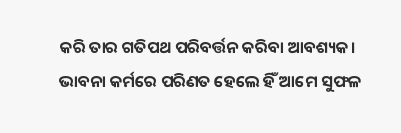କରି ତାର ଗତିପଥ ପରିବର୍ତ୍ତନ କରିବା ଆବଶ୍ୟକ। ଭାବନା କର୍ମରେ ପରିଣତ ହେଲେ ହିଁ ଆମେ ସୁଫଳ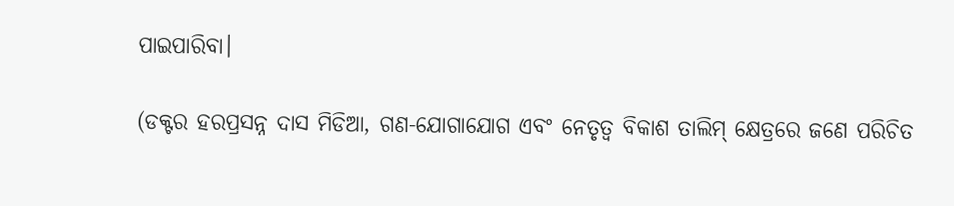ପାଇପାରିବା।

(ଡକ୍ଟର ହରପ୍ରସନ୍ନ ଦାସ ମିଡିଆ, ଗଣ-ଯୋଗାଯୋଗ ଏବଂ ନେତୃତ୍ୱ ବିକାଶ ତାଲିମ୍‌ କ୍ଷେତ୍ରରେ ଜଣେ ପରିଚିତ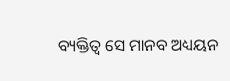ବ୍ୟକ୍ତିତ୍ୱ ସେ ମାନବ ଅଧ୍ୟୟନ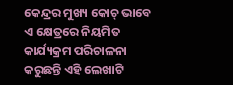କେନ୍ଦ୍ରର ମୁଖ୍ୟ କୋଚ୍‌ ଭାବେ ଏ କ୍ଷେତ୍ରରେ ନିୟମିତ କାର୍ଯ୍ୟକ୍ରମ ପରିଚାଳନା କରୁଛନ୍ତି ଏହି ଲେଖାଟି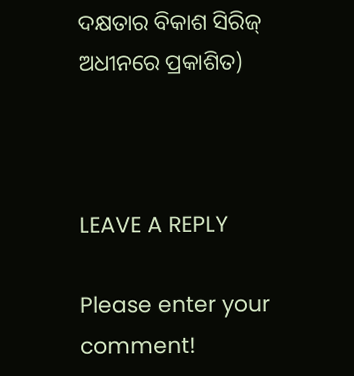ଦକ୍ଷତାର ବିକାଶ ସିରିଜ୍‍ ଅଧୀନରେ ପ୍ରକାଶିତ)



LEAVE A REPLY

Please enter your comment!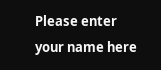Please enter your name here